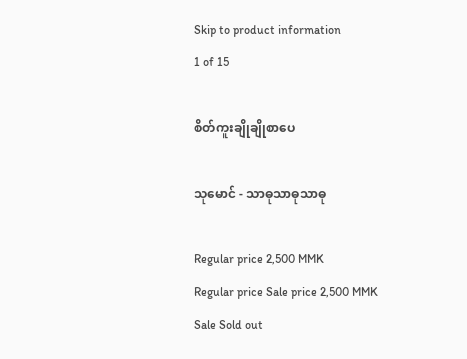Skip to product information
1 of 15

စိတ်ကူးချိုချိုစာပေ

သုမောင် - သာဓုသာဓုသာဓု

Regular price 2,500 MMK
Regular price Sale price 2,500 MMK
Sale Sold out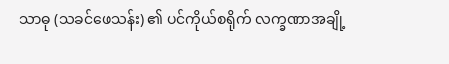သာဓု (သခင်ဖေသန်း) ၏ ပင်ကိုယ်စရိုက် လက္ခဏာအချို့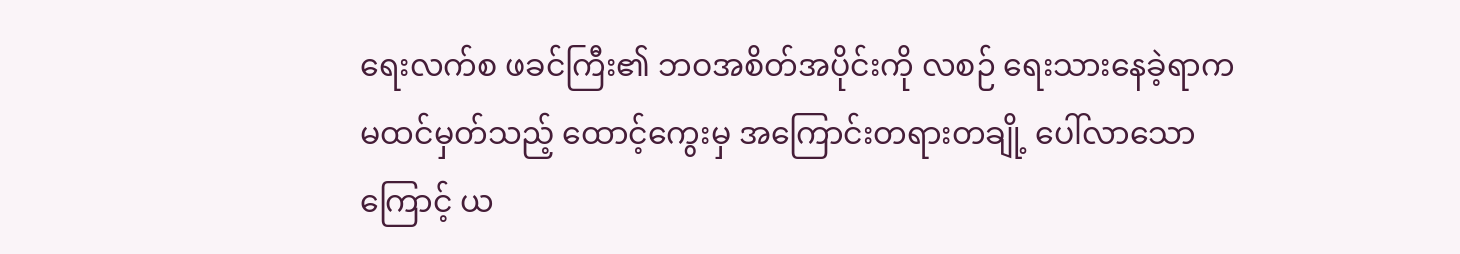ရေးလက်စ ဖခင်ကြီး၏ ဘဝအစိတ်အပိုင်းကို လစဉ် ရေးသားနေခဲ့ရာက မထင်မှတ်သည့် ထောင့်ကွေးမှ အကြောင်းတရားတချို့ ပေါ်လာသောကြောင့် ယ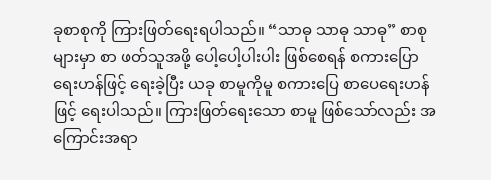ခုစာစုကို ကြားဖြတ်ရေးရပါသည်။ “သာဓု သာဓု သာဓု” စာစုများမှာ စာ ဖတ်သူအဖို့ ပေါ့ပေါ့ပါးပါး ဖြစ်စေရန် စကားပြောရေးဟန်ဖြင့် ရေးခဲ့ပြီး ယခု စာမူကိုမူ စကားပြေ စာပေရေးဟန်ဖြင့် ရေးပါသည်။ ကြားဖြတ်ရေးသော စာမူ ဖြစ်သော်လည်း အကြောင်းအရာ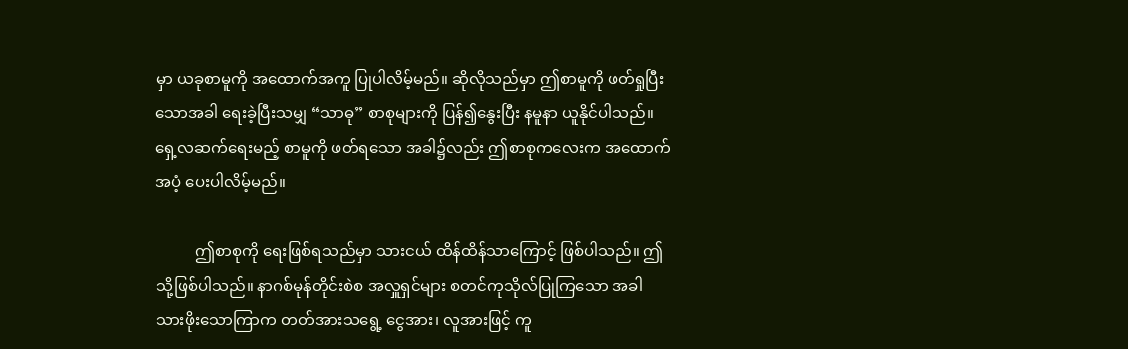မှာ ယခုစာမူကို အထောက်အကူ ပြုပါလိမ့်မည်။ ဆိုလိုသည်မှာ ဤစာမူကို ဖတ်ရှုပြီးသောအခါ ရေးခဲ့ပြီးသမျှ “သာဓု” စာစုများကို ပြန်၍နွေးပြီး နမူနာ ယူနိုင်ပါသည်။ ရှေ့လဆက်ရေးမည့် စာမူကို ဖတ်ရသော အခါ၌လည်း ဤစာစုကလေးက အထောက်အပံ့ ပေးပါလိမ့်မည်။

          ဤစာစုကို ရေးဖြစ်ရသည်မှာ သားငယ် ထိန်ထိန်သာကြောင့် ဖြစ်ပါသည်။ ဤသို့ဖြစ်ပါသည်။ နာဂစ်မုန်တိုင်းစဲစ အလှူရှင်များ စတင်ကုသိုလ်ပြုကြသော အခါ သားဖိုးသောကြာက တတ်အားသရွေ့ ငွေအား၊ လူအားဖြင့် ကူ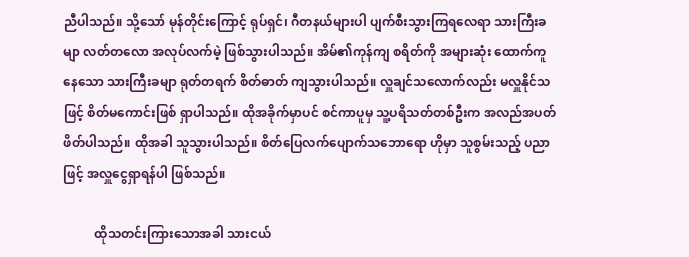ညီပါသည်။ သို့သော် မုန်တိုင်းကြောင့် ရုပ်ရှင်၊ ဂီတနယ်များပါ ပျက်စီးသွားကြရလေရာ သားကြီးခမျာ လတ်တလော အလုပ်လက်မဲ့ ဖြစ်သွားပါသည်။ အိမ်၏ကုန်ကျ စရိတ်ကို အများဆုံး ထောက်ကူနေသော သားကြီးခမျာ ရုတ်တရက် စိတ်ဓာတ် ကျသွားပါသည်။ လှူချင်သလောက်လည်း မလှူနိုင်သဖြင့် စိတ်မကောင်းဖြစ် ရှာပါသည်။ ထိုအခိုက်မှာပင် စင်ကာပူမှ သူ့ပရိသတ်တစ်ဦးက အလည်အပတ် ဖိတ်ပါသည်။ ထိုအခါ သူသွားပါသည်။ စိတ်ပြေလက်ပျောက်သဘောရော ဟိုမှာ သူစွမ်းသည့် ပညာဖြင့် အလှူငွေရှာရန်ပါ ဖြစ်သည်။

          ထိုသတင်းကြားသောအခါ သားငယ်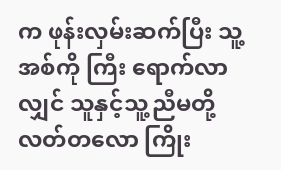က ဖုန်းလှမ်းဆက်ပြီး သူ့အစ်ကို ကြီး ရောက်လာလျှင် သူနှင့်သူ့ညီမတို့ လတ်တလော ကြိုး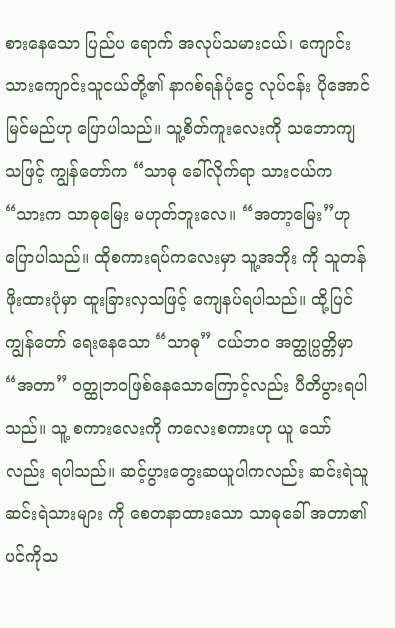စားနေသော ပြည်ပ ရောက် အလုပ်သမားငယ်၊ ကျောင်းသားကျောင်းသူငယ်တို့၏ နာဂစ်ရန်ပုံငွေ လုပ်ငန်း ပိုအောင်မြင်မည်ဟု ပြောပါသည်။ သူ့စိတ်ကူးလေးကို သဘောကျ သဖြင့် ကျွန်တော်က “သာဓု ခေါ်လိုက်ရာ သားငယ်က “သားက သာဓုမြေး မဟုတ်ဘူးလေ။ “အတာ့မြေး”ဟု ပြောပါသည်။ ထိုစကားရပ်ကလေးမှာ သူ့အဘိုး ကို သူတန်ဖိုးထားပုံမှာ ထူးခြားလှသဖြင့် ကျေနပ်ရပါသည်။ ထို့ပြင် ကျွန်တော် ရေးနေသော “သာဓု” ငယ်ဘဝ အတ္ထုပ္ပတ္တိမှာ “အတာ” ဝတ္ထုဘဝဖြစ်နေသောကြောင့်လည်း ပီတိပွားရပါသည်။ သူ့ စကားလေးကို ကလေးစကားဟု ယူ သော်လည်း ရပါသည်။ ဆင့်ပွားတွေးဆယူပါကလည်း ဆင်းရဲသူ ဆင်းရဲသားများ ကို စေတနာထားသော သာဓုခေါ် အတာ၏ ပင်ကိုသ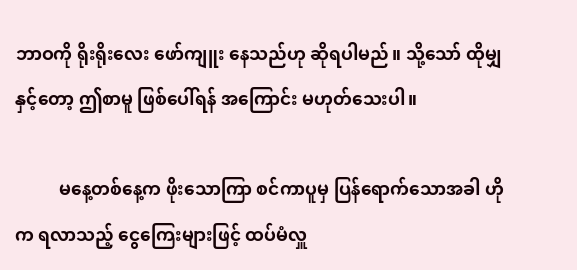ဘာဝကို ရိုးရိုးလေး ဖော်ကျူး နေသည်ဟု ဆိုရပါမည်။ သို့သော် ထိုမျှနှင့်တော့ ဤစာမူ ဖြစ်ပေါ်ရန် အကြောင်း မဟုတ်သေးပါ။

          မနေ့တစ်နေ့က ဖိုးသောကြာ စင်ကာပူမှ ပြန်ရောက်သောအခါ ဟိုက ရလာသည့် ငွေကြေးများဖြင့် ထပ်မံလှူ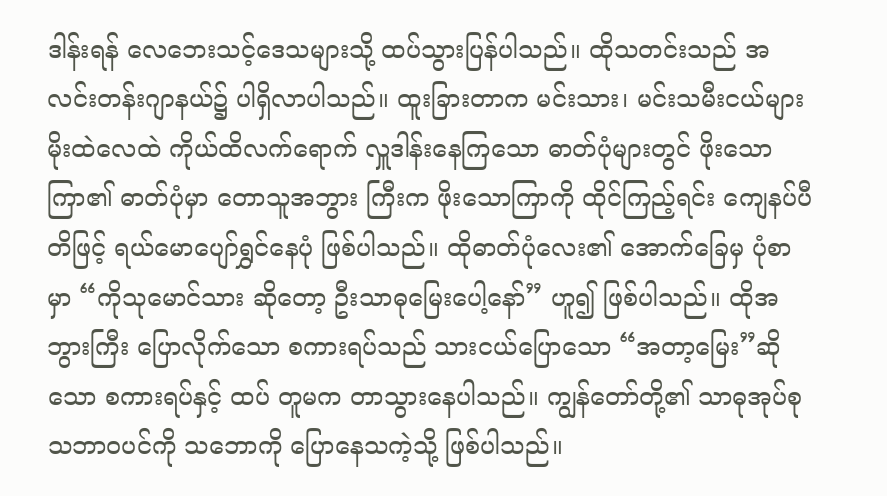ဒါန်းရန် လေဘေးသင့်ဒေသများသို့ ထပ်သွားပြန်ပါသည်။ ထိုသတင်းသည် အလင်းတန်းဂျာနယ်၌ ပါရှိလာပါသည်။ ထူးခြားတာက မင်းသား၊ မင်းသမီးငယ်များ မိုးထဲလေထဲ ကိုယ်ထိလက်ရောက် လှူဒါန်းနေကြသော ဓာတ်ပုံများတွင် ဖိုးသောကြာ၏ ဓာတ်ပုံမှာ တောသူအဘွား ကြီးက ဖိုးသောကြာကို ထိုင်ကြည့်ရင်း ကျေနပ်ပီတိဖြင့် ရယ်မောပျော်ရွှင်နေပုံ ဖြစ်ပါသည်။ ထိုဓာတ်ပုံလေး၏ အောက်ခြေမှ ပုံစာမှာ “ကိုသုမောင်သား ဆိုတော့ ဦးသာဓုမြေးပေါ့နော်” ဟူ၍ ဖြစ်ပါသည်။ ထိုအဘွားကြီး ပြောလိုက်သော စကားရပ်သည် သားငယ်ပြောသော “အတာ့မြေး”ဆိုသော စကားရပ်နှင့် ထပ် တူမက တာသွားနေပါသည်။ ကျွန်တော်တို့၏ သာဓုအုပ်စု သဘာဝပင်ကို သဘောကို ပြောနေသကဲ့သို့ ဖြစ်ပါသည်။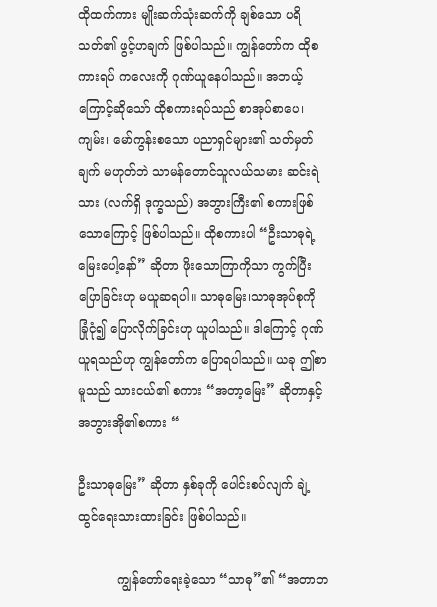ထိုထက်ကား မျိုးဆက်သုံးဆက်ကို ချစ်သော ပရိသတ်၏ ဖွင့်ဟချက် ဖြစ်ပါသည်။ ကျွန်တော်က ထိုစကားရပ် ကလေးကို ဂုဏ်ယူနေပါသည်။ အဘယ့်ကြောင့်ဆိုသော် ထိုစကားရပ်သည် စာအုပ်စာပေ၊ ကျမ်း၊ မော်ကွန်းစသော ပညာရှင်များ၏ သတ်မှတ်ချက် မဟုတ်ဘဲ သာမန်တောင်သူလယ်သမား ဆင်းရဲသား (လက်ရှိ ဒုက္ခသည်) အဘွားကြီး၏ စကားဖြစ်သောကြောင့် ဖြစ်ပါသည်။ ထိုစကားပါ “ဦးသာဓုရဲ့ မြေးပေါ့နော်” ဆိုတာ ဖိုးသောကြာကိုသာ ကွက်ပြီး ပြောခြင်းဟု မယူဆရပါ။ သာဓုမြေး၊သာဓုအုပ်စုကို ခြုံငုံ၍ ပြောလိုက်ခြင်းဟု ယူပါသည်။ ဒါကြောင့် ဂုဏ်ယူရသည်ဟု ကျွန်တော်က ပြောရပါသည်။ ယခု ဤစာမူသည် သားငယ်၏ စကား “အတာ့မြေး” ဆိုတာနှင့် အဘွားအို၏စကား “

ဦးသာဓုမြေး” ဆိုတာ နှစ်ခုကို ပေါင်းစပ်လျက် ချဲ့ထွင်ရေးသားထားခြင်း ဖြစ်ပါသည်။

          ကျွန်တော်ရေးခဲ့သော “သာဓု”၏ “အတာဘ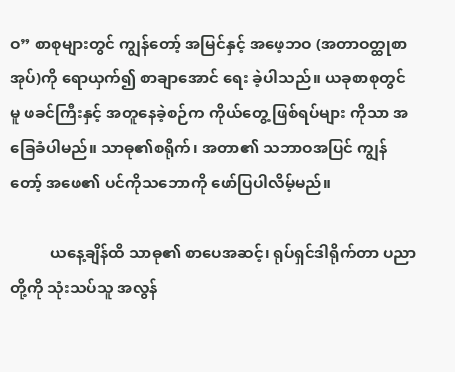ဝ” စာစုများတွင် ကျွန်တော့် အမြင်နှင့် အဖေ့ဘဝ (အတာဝတ္ထုစာအုပ်)ကို ရောယှက်၍ စာချာအောင် ရေး ခဲ့ပါသည်။ ယခုစာစုတွင်မူ ဖခင်ကြီးနှင့် အတူနေခဲ့စဉ်က ကိုယ်တွေ့ ဖြစ်ရပ်များ ကိုသာ အခြေခံပါမည်။ သာဓု၏စရိုက်၊ အတာ၏ သဘာဝအပြင် ကျွန်တော့် အဖေ၏ ပင်ကိုသဘောကို ဖော်ပြပါလိမ့်မည်။

          ယနေ့ချိန်ထိ သာဓု၏ စာပေအဆင့်၊ ရုပ်ရှင်ဒါရိုက်တာ ပညာတို့ကို သုံးသပ်သူ အလွန်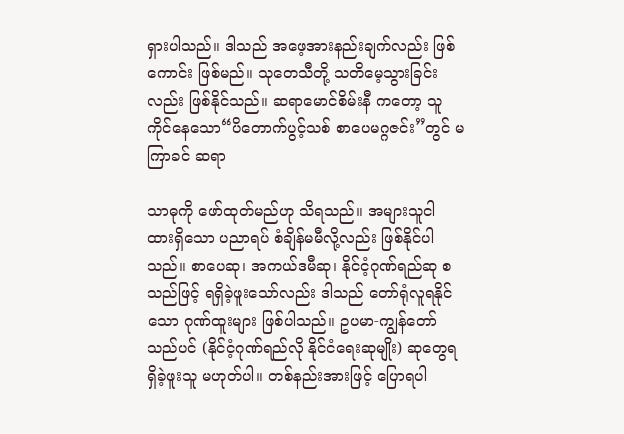ရှားပါသည်။ ဒါသည် အဖေ့အားနည်းချက်လည်း ဖြစ်ကောင်း ဖြစ်မည်။ သုတေသီတို့ သတိမေ့သွားခြင်းလည်း ဖြစ်နိုင်သည်။ ဆရာမောင်စိမ်းနီ ကတော့ သူကိုင်နေသော“ပိတောက်ပွင့်သစ် စာပေမဂ္ဂဇင်း”တွင် မကြာခင် ဆရာ

သာဓုကို ဖော်ထုတ်မည်ဟု သိရသည်။ အများသူငါ ထားရှိသော ပညာရပ် စံချိန်မမီလို့လည်း ဖြစ်နိုင်ပါသည်။ စာပေဆု၊ အကယ်ဒမီဆု၊ နိုင်ငံ့ဂုဏ်ရည်ဆု စသည်ဖြင့် ရရှိခဲ့ဖူးသော်လည်း ဒါသည် တော်ရုံလူရနိုင်သော ဂုဏ်ထူးများ ဖြစ်ပါသည်။ ဥပမာ-ကျွန်တော်သည်ပင် (နိုင်ငံ့ဂုဏ်ရည်လို နိုင်ငံရေးဆုမျိုး) ဆုတွေရရှိခဲ့ဖူးသူ မဟုတ်ပါ။ တစ်နည်းအားဖြင့် ပြောရပါ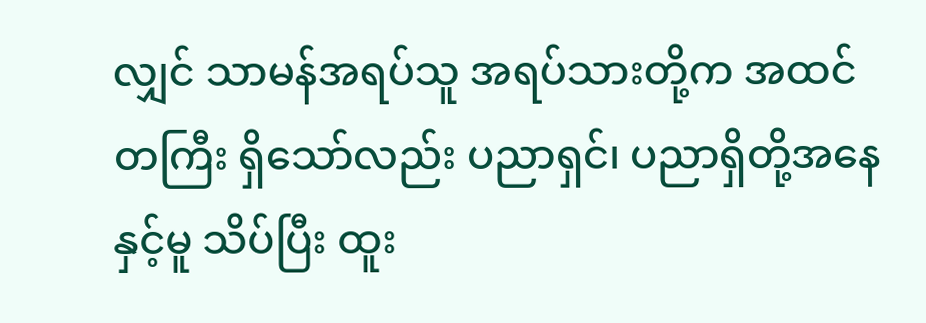လျှင် သာမန်အရပ်သူ အရပ်သားတို့က အထင်တကြီး ရှိသော်လည်း ပညာရှင်၊ ပညာရှိတို့အနေနှင့်မူ သိပ်ပြီး ထူး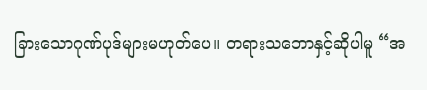ခြားသောဂုဏ်ပုဒ်များမဟုတ်ပေ။ တရားသဘောနှင့်ဆိုပါမူ “အ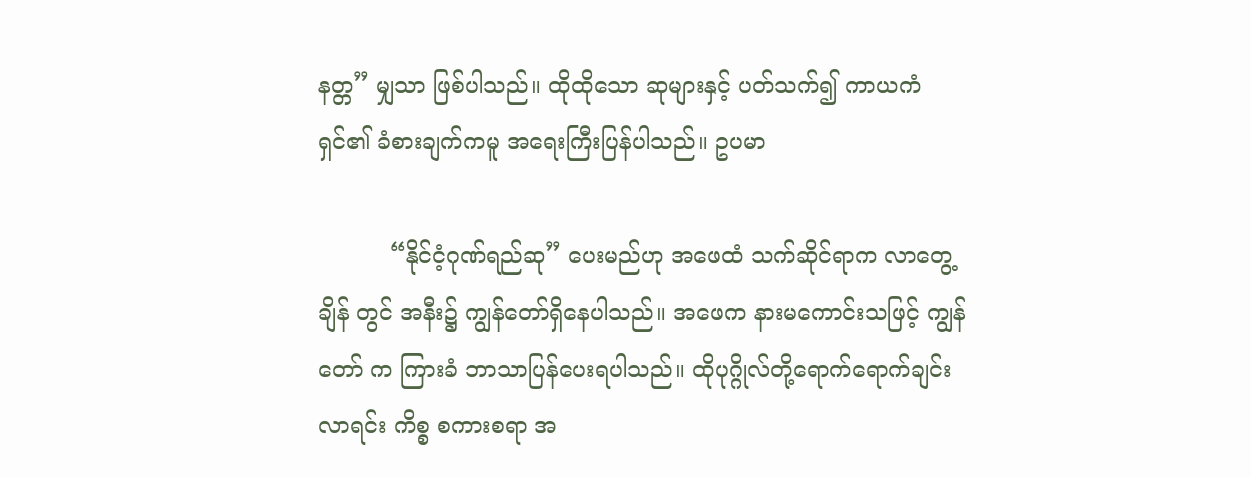နတ္တ” မျှသာ ဖြစ်ပါသည်။ ထိုထိုသော ဆုများနှင့် ပတ်သက်၍ ကာယကံရှင်၏ ခံစားချက်ကမူ အရေးကြီးပြန်ပါသည်။ ဥပမာ

          “နိုင်ငံ့ဂုဏ်ရည်ဆု” ပေးမည်ဟု အဖေထံ သက်ဆိုင်ရာက လာတွေ့ချိန် တွင် အနီး၌ ကျွန်တော်ရှိနေပါသည်။ အဖေက နားမကောင်းသဖြင့် ကျွန်တော် က ကြားခံ ဘာသာပြန်ပေးရပါသည်။ ထိုပုဂ္ဂိုလ်တို့ရောက်ရောက်ချင်း လာရင်း ကိစ္စ စကားစရာ အ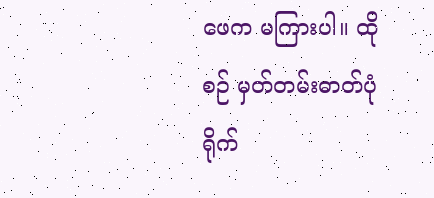ဖေက မကြားပါ။ ထိုစဉ် မှတ်တမ်းဓာတ်ပုံရိုက်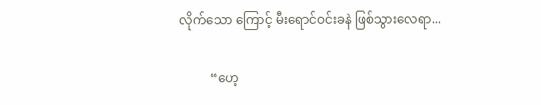လိုက်သော ကြောင့် မီးရောင်ဝင်းခနဲ ဖြစ်သွားလေရာ...

          “ဟေ့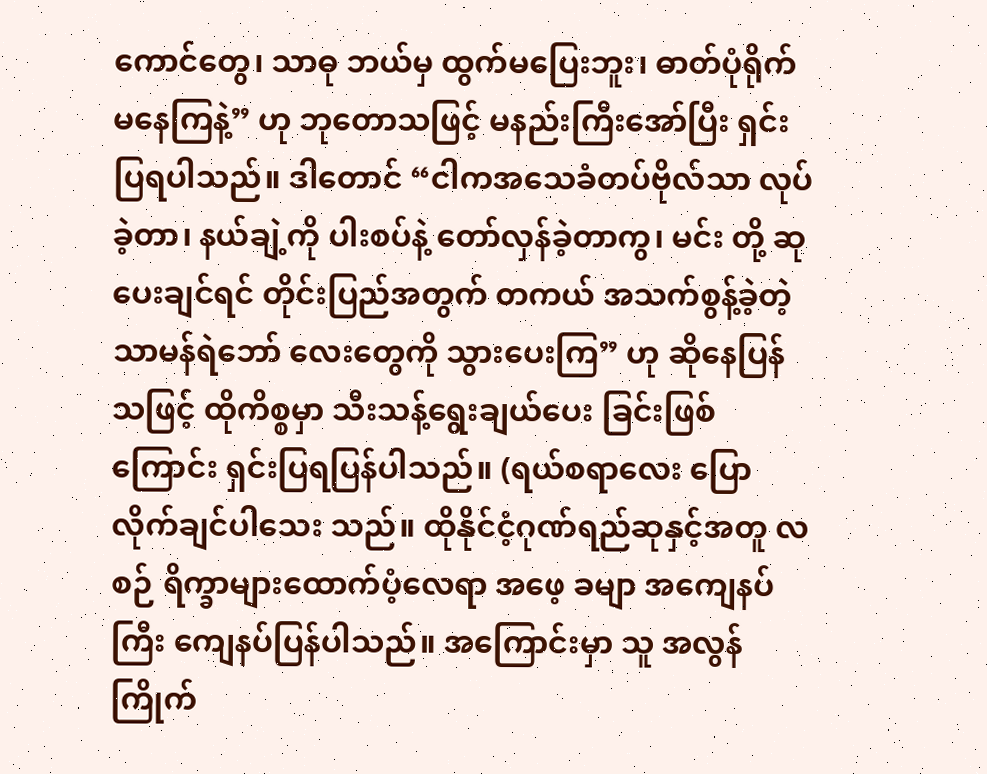ကောင်တွေ၊ သာဓု ဘယ်မှ ထွက်မပြေးဘူး၊ ဓာတ်ပုံရိုက်မနေကြနဲ့” ဟု ဘုတောသဖြင့် မနည်းကြီးအော်ပြီး ရှင်းပြရပါသည်။ ဒါတောင် “ငါကအသေခံတပ်ဗိုလ်သာ လုပ်ခဲ့တာ၊ နယ်ချဲ့ကို ပါးစပ်နဲ့ တော်လှန်ခဲ့တာကွ၊ မင်း တို့ ဆုပေးချင်ရင် တိုင်းပြည်အတွက် တကယ် အသက်စွန့်ခဲ့တဲ့ သာမန်ရဲဘော် လေးတွေကို သွားပေးကြ” ဟု ဆိုနေပြန်သဖြင့် ထိုကိစ္စမှာ သီးသန့်ရွေးချယ်ပေး ခြင်းဖြစ်ကြောင်း ရှင်းပြရပြန်ပါသည်။ (ရယ်စရာလေး ပြောလိုက်ချင်ပါသေး သည်။ ထိုနိုင်ငံ့ဂုဏ်ရည်ဆုနှင့်အတူ လစဉ် ရိက္ခာများထောက်ပံ့လေရာ အဖေ့ ခမျာ အကျေနပ်ကြီး ကျေနပ်ပြန်ပါသည်။ အကြောင်းမှာ သူ အလွန်ကြိုက်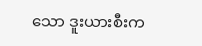သော ဒူးယားစီးက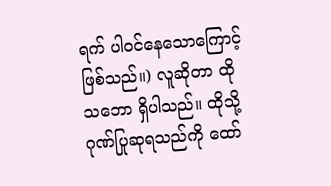ရက် ပါဝင်နေသောကြောင့် ဖြစ်သည်။) လူဆိုတာ ထိုသဘော ရှိပါသည်။ ထိုသို့ ဂုဏ်ပြုဆုရသည်ကို ထော်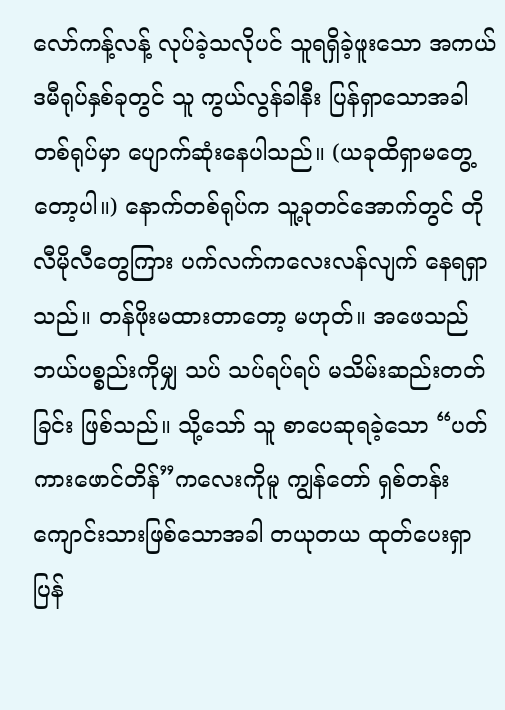လော်ကန့်လန့် လုပ်ခဲ့သလိုပင် သူရရှိခဲ့ဖူးသော အကယ်ဒမီရုပ်နှစ်ခုတွင် သူ ကွယ်လွန်ခါနီး ပြန်ရှာသောအခါ တစ်ရုပ်မှာ ပျောက်ဆုံးနေပါသည်။ (ယခုထိရှာမတွေ့တော့ပါ။) နောက်တစ်ရုပ်က သူ့ခုတင်အောက်တွင် တိုလီမိုလီတွေကြား ပက်လက်ကလေးလန်လျက် နေရရှာ သည်။ တန်ဖိုးမထားတာတော့ မဟုတ်။ အဖေသည် ဘယ်ပစ္စည်းကိုမျှ သပ် သပ်ရပ်ရပ် မသိမ်းဆည်းတတ်ခြင်း ဖြစ်သည်။ သို့သော် သူ စာပေဆုရခဲ့သော “ပတ်ကားဖောင်တိန်”ကလေးကိုမူ ကျွန်တော် ရှစ်တန်းကျောင်းသားဖြစ်သောအခါ တယုတယ ထုတ်ပေးရှာပြန်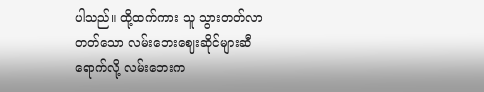ပါသည်။ ထို့ထက်ကား သူ သွားတတ်လာတတ်သော လမ်းဘေးဈေးဆိုင်များဆီ ရောက်လို့ လမ်းဘေးက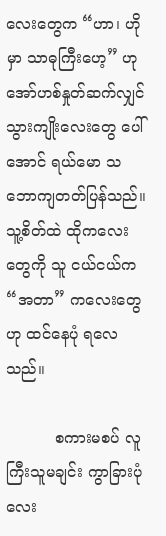လေးတွေက “ဟာ၊ ဟိုမှာ သာဓုကြီးဟေ့” ဟု အော်ဟစ်နှုတ်ဆက်လျှင် သွားကျိုးလေးတွေ ပေါ်အောင် ရယ်မော သဘောကျတတ်ပြန်သည်။ သူ့စိတ်ထဲ ထိုကလေးတွေကို သူ ငယ်ငယ်က “အတာ” ကလေးတွေဟု ထင်နေပုံ ရလေသည်။

          စကားမစပ် လူကြီးသူမချင်း ကွာခြားပုံလေး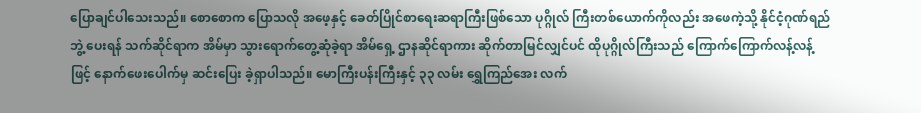ပြောချင်ပါသေးသည်။ စောစောက ပြောသလို အဖေ့နှင့် ခေတ်ပြိုင်စာရေးဆရာကြီးဖြစ်သော ပုဂ္ဂိုလ် ကြီးတစ်ယောက်ကိုလည်း အဖေကဲ့သို့ နိုင်ငံ့ဂုဏ်ရည်ဘွဲ့ ပေးရန် သက်ဆိုင်ရာက အိမ်မှာ သွားရောက်တွေ့ဆုံခဲ့ရာ အိမ်ရှေ့ ဌာနဆိုင်ရာကား ဆိုက်တာမြင်လျှင်ပင် ထိုပုဂ္ဂိုလ်ကြီးသည် ကြောက်ကြောက်လန့်လန့်ဖြင့် နောက်ဖေးပေါက်မှ ဆင်းပြေး ခဲ့ရှာပါသည်။ မောကြီးပန်းကြီးနှင့် ၃၃ လမ်း ရွှေကြည်အေး လက်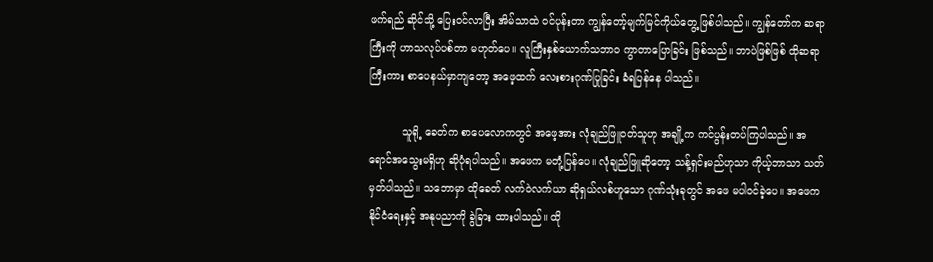ဖက်ရည် ဆိုင်သို့ ပြေးဝင်လာပြီး အိမ်သာထဲ ဝင်ပုန်းတာ ကျွန်တော့်မျက်မြင်ကိုယ်တွေ့ ဖြစ်ပါသည်။ ကျွန်တော်က ဆရာကြီးကို ဟာသလုပ်ပစ်တာ မဟုတ်ပေ။ လူကြီးနှစ်ယောက်သဘာဝ ကွာတာပြောခြင်း ဖြစ်သည်။ ဘာပဲဖြစ်ဖြစ် ထိုဆရာ ကြီးကား စာပေနယ်မှာကျတော့ အဖေ့ထက် လေးစားဂုဏ်ပြုခြင်း ခံရပြန်နေ ပါသည်။

          သူရို့ ခေတ်က စာပေလောကတွင် အဖေ့အား လုံချည်ဖြူဝတ်သူဟု အချို့က ကင်ပွန်းတပ်ကြပါသည်။ အရောင်အသွေးမရှိဟု ဆိုပုံရပါသည်။ အဖေက မတုံ့ပြန်ပေ။ လုံချည်ဖြူဆိုတော့ သန့်ရှင်းမည်ဟုသာ ကိုယ့်ဘာသာ သတ်မှတ်ပါသည်။ သဘောမှာ ထိုခေတ် လက်ဝဲလက်ယာ ဆိုရှယ်လစ်ဟူသော ဂုဏ်သုံးခုတွင် အဖေ မပါဝင်ခဲ့ပေ။ အဖေက နိုင်ငံရေးနှင့် အနုပညာကို ခွဲခြား ထားပါသည်။ ထို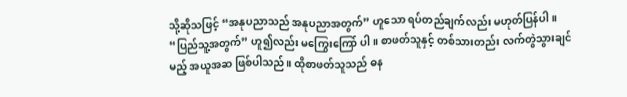သို့ဆိုသဖြင့် “အနုပညာသည် အနုပညာအတွက်” ဟူသော ရပ်တည်ချက်လည်း မဟုတ်ပြန်ပါ။ “ပြည်သူ့အတွက်” ဟူ၍လည်း မကြွေးကြော် ပါ။ စာဖတ်သူနှင့် တစ်သားတည်း လက်တွဲသွားချင်မည့် အယူအဆ ဖြစ်ပါသည်။ ထိုစာဖတ်သူသည် ဓန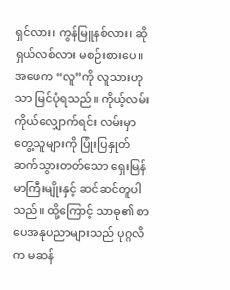ရှင်လား၊ ကွန်မြူနစ်လား၊ ဆိုရှယ်လစ်လား မစဉ်းစားပေ။ အဖေက “လူ”ကို လူသားဟုသာ မြင်ပုံရသည်။ ကိုယ့်လမ်းကိုယ်လျှောက်ရင်း လမ်းမှာ တွေ့သူများကို ပြုံးပြနှုတ်ဆက်သွားတတ်သော ရှေးမြန်မာကြီးမျိုးနှင့် ဆင်ဆင်တူပါသည်။ ထို့ကြောင့် သာဓု၏ စာပေအနုပညာများသည် ပုဂ္ဂလိက မဆန်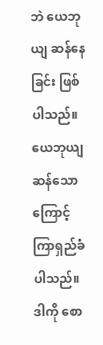ဘဲ ယေဘုယျ ဆန်နေခြင်း ဖြစ်ပါသည်။ ယေဘုယျဆန်သောကြောင့်ကြာရှည်ခံပါသည်။ ဒါကို စော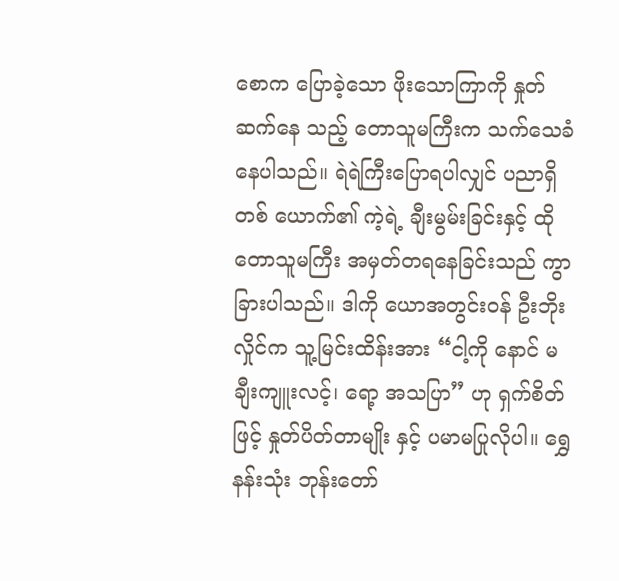စောက ပြောခဲ့သော ဖိုးသောကြာကို နှုတ်ဆက်နေ သည့် တောသူမကြီးက သက်သေခံနေပါသည်။ ရဲရဲကြီးပြောရပါလျှင် ပညာရှိတစ် ယောက်၏ ကဲ့ရဲ့ ချီးမွမ်းခြင်းနှင့် ထိုတောသူမကြီး အမှတ်တရနေခြင်းသည် ကွာခြားပါသည်။ ဒါကို ယောအတွင်းဝန် ဦးဘိုးလှိုင်က သူ့မြင်းထိန်းအား “ငါ့ကို နောင် မချီးကျူးလင့်၊ ရော့ အသပြာ” ဟု ရှက်စိတ်ဖြင့် နှုတ်ပိတ်တာမျိုး နှင့် ပမာမပြုလိုပါ။ ရွှေနန်းသုံး ဘုန်းတော်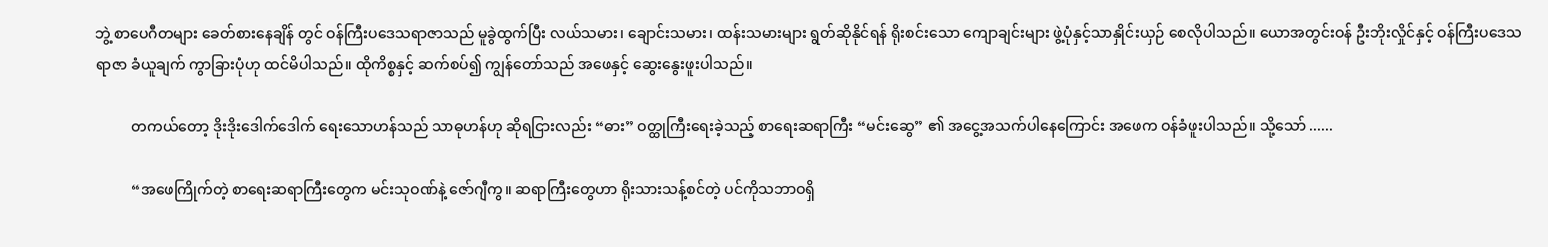ဘွဲ့ စာပေဂီတများ ခေတ်စားနေချိန် တွင် ဝန်ကြီးပဒေသရာဇာသည် မူခွဲထွက်ပြီး လယ်သမား၊ ချောင်းသမား၊ ထန်းသမားများ ရွတ်ဆိုနိုင်ရန် ရိုးစင်းသော ကျောချင်းများ ဖွဲ့ပုံနှင့်သာနှိုင်းယှဉ် စေလိုပါသည်။ ယောအတွင်းဝန် ဦးဘိုးလှိုင်နှင့် ဝန်ကြီးပဒေသရာဇာ ခံယူချက် ကွာခြားပုံဟု ထင်မိပါသည်။ ထိုကိစ္စနှင့် ဆက်စပ်၍ ကျွန်တော်သည် အဖေနှင့် ဆွေးနွေးဖူးပါသည်။

          တကယ်တော့ ဒိုးဒိုးဒေါက်ဒေါက် ရေးသောဟန်သည် သာဓုဟန်ဟု ဆိုရငြားလည်း “ဓား” ဝတ္ထုကြီးရေးခဲ့သည့် စာရေးဆရာကြီး “မင်းဆွေ” ၏ အငွေ့အသက်ပါနေကြောင်း အဖေက ဝန်ခံဖူးပါသည်။ သို့သော် ......

          “အဖေကြိုက်တဲ့ စာရေးဆရာကြီးတွေက မင်းသုဝဏ်နဲ့ ဇော်ဂျီကွ။ ဆရာကြီးတွေဟာ ရိုးသားသန့်စင်တဲ့ ပင်ကိုသဘာဝရှိ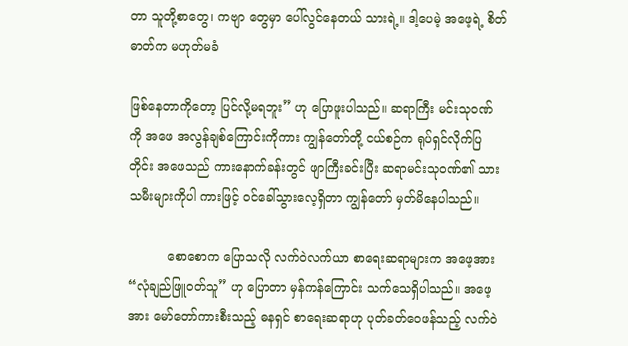တာ သူတို့စာတွေ၊ ကဗျာ တွေမှာ ပေါ်လွင်နေတယ် သားရဲ့။ ဒါ့ပေမဲ့ အဖေ့ရဲ့ စိတ်ဓာတ်က မဟုတ်မခံ

ဖြစ်နေတာကိုတော့ ပြင်လို့မရဘူး” ဟု ပြောဖူးပါသည်။ ဆရာကြီး မင်းသုဝဏ် ကို အဖေ အလွန်ချစ်ကြောင်းကိုကား ကျွန်တော်တို့ ငယ်စဉ်က ရုပ်ရှင်လိုက်ပြ တိုင်း အဖေသည် ကားနောက်ခန်းတွင် ဖျာကြီးခင်းပြီး ဆရာမင်းသုဝဏ်၏ သားသမီးများကိုပါ ကားဖြင့် ဝင်ခေါ်သွားလေ့ရှိတာ ကျွန်တော် မှတ်မိနေပါသည်။

          စောစောက ပြောသလို လက်ဝဲလက်ယာ စာရေးဆရာများက အဖေ့အား “လုံချည်ဖြူဝတ်သူ” ဟု ပြောတာ မှန်ကန်ကြောင်း သက်သေရှိပါသည်။ အဖေ့ အား မော်တော်ကားစီးသည့် ဓနရှင် စာရေးဆရာဟု ပုတ်ခတ်ဝေဖန်သည့် လက်ဝဲ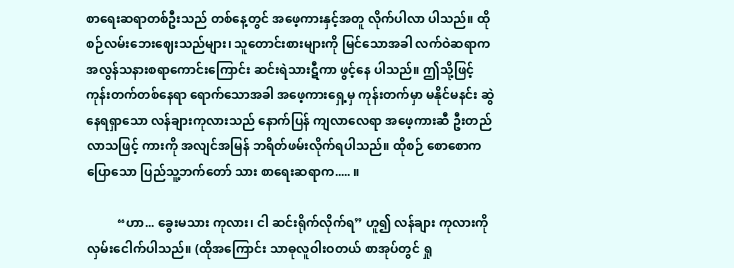စာရေးဆရာတစ်ဦးသည် တစ်နေ့တွင် အဖေ့ကားနှင့်အတူ လိုက်ပါလာ ပါသည်။ ထိုစဉ်လမ်းဘေးဈေးသည်များ၊ သူတောင်းစားများကို မြင်သောအခါ လက်ဝဲဆရာက အလွန်သနားစရာကောင်းကြောင်း ဆင်းရဲသားဋီကာ ဖွင့်နေ ပါသည်။ ဤသို့ဖြင့် ကုန်းတက်တစ်နေရာ ရောက်သောအခါ အဖေ့ကားရှေ့မှ ကုန်းတက်မှာ မနိုင်မနင်း ဆွဲနေရရှာသော လန်ချားကုလားသည် နောက်ပြန် ကျလာလေရာ အဖေ့ကားဆီ ဦးတည်လာသဖြင့် ကားကို အလျင်အမြန် ဘရိတ်ဖမ်းလိုက်ရပါသည်။ ထိုစဉ် စောစောက ပြောသော ပြည်သူ့ဘက်တော် သား စာရေးဆရာက..... ။

          “ဟာ... ခွေးမသား ကုလား၊ ငါ ဆင်းရိုက်လိုက်ရ” ဟူ၍ လန်ချား ကုလားကို လှမ်းငေါက်ပါသည်။ (ထိုအကြောင်း သာဓုလူဝါးဝတယ် စာအုပ်တွင် ရှု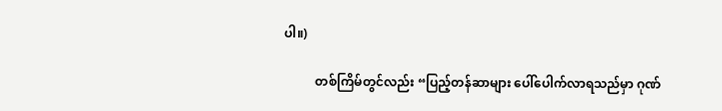ပါ။)

          တစ်ကြိမ်တွင်လည်း “ပြည့်တန်ဆာများ ပေါ်ပေါက်လာရသည်မှာ ဂုဏ်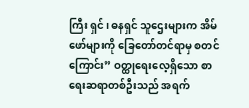ကြီး ရှင်၊ ဓနရှင် သူဌေးများက အိမ်ဖော်များကို ခြေတော်တင်ရာမှ စတင်ကြောင်း” ဝတ္ထုရေးလေ့ရှိသော စာရေးဆရာတစ်ဦးသည် အရက်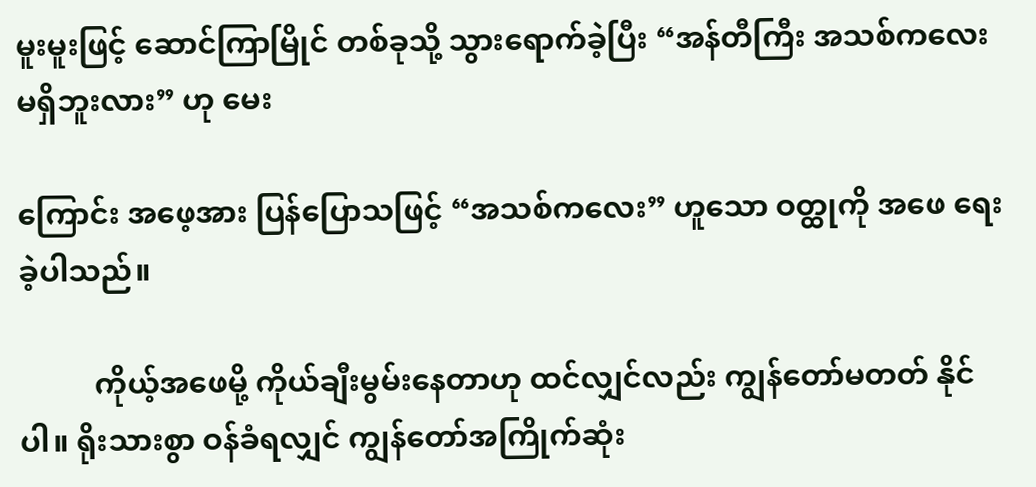မူးမူးဖြင့် ဆောင်ကြာမြိုင် တစ်ခုသို့ သွားရောက်ခဲ့ပြီး “အန်တီကြီး အသစ်ကလေး မရှိဘူးလား” ဟု မေး

ကြောင်း အဖေ့အား ပြန်ပြောသဖြင့် “အသစ်ကလေး” ဟူသော ဝတ္ထုကို အဖေ ရေးခဲ့ပါသည်။

          ကိုယ့်အဖေမို့ ကိုယ်ချီးမွမ်းနေတာဟု ထင်လျှင်လည်း ကျွန်တော်မတတ် နိုင်ပါ။ ရိုးသားစွာ ဝန်ခံရလျှင် ကျွန်တော်အကြိုက်ဆုံး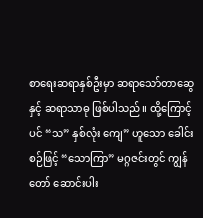စာရေးဆရာနှစ်ဦးမှာ ဆရာသော်တာဆွေနှင့် ဆရာသာဓု ဖြစ်ပါသည်။ ထို့ကြောင့်ပင် “သ” နှစ်လုံး ကျေ” ဟူသော ခေါင်းစဉ်ဖြင့် “သောကြာ” မဂ္ဂဇင်းတွင် ကျွန်တော် ဆောင်းပါး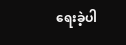ရေးခဲ့ပါ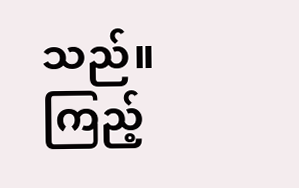သည်။ ကြည့်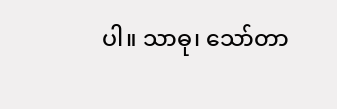ပါ။ သာဓု၊ သော်တာ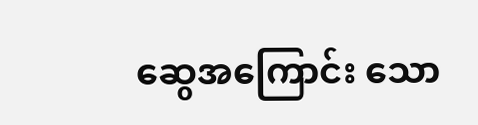ဆွေအကြောင်း သော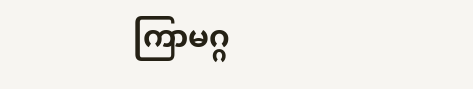ကြာမဂ္ဂ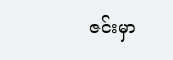ဇင်းမှာ